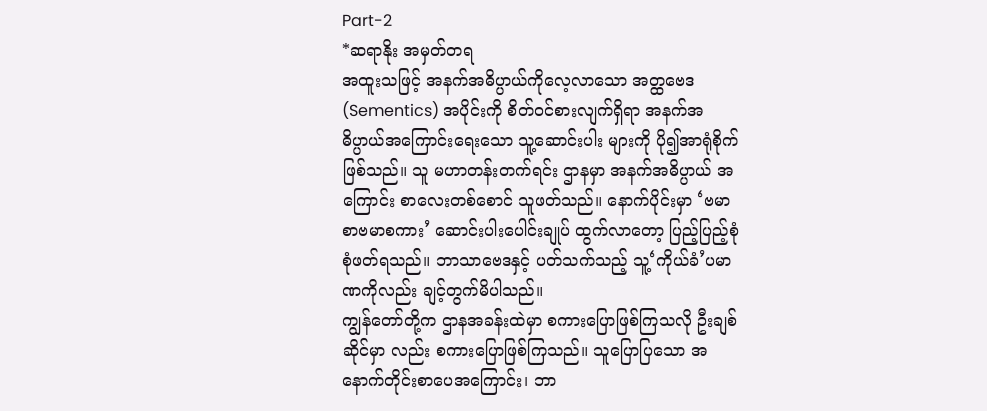Part-2
*ဆရာနိုး အမှတ်တရ
အထူးသဖြင့် အနက်အဓိပ္ပာယ်ကိုလေ့လာသော အတ္ထဗေဒ(Sementics) အပိုင်းကို စိတ်ဝင်စားလျက်ရှိရာ အနက်အဓိပ္ပာယ်အကြောင်းရေးသော သူ့ဆောင်းပါး များကို ပို၍အာရုံစိုက်ဖြစ်သည်။ သူ မဟာတန်းတက်ရင်း ဌာနမှာ အနက်အဓိပ္ပာယ် အကြောင်း စာလေးတစ်စောင် သူဖတ်သည်။ နောက်ပိုင်းမှာ ‘ဗမာစာဗမာစကား’ ဆောင်းပါးပေါင်းချုပ် ထွက်လာတော့ ပြည့်ပြည့်စုံစုံဖတ်ရသည်။ ဘာသာဗေဒနှင့် ပတ်သက်သည့် သူ့‘ကိုယ်ခံ’ပမာဏကိုလည်း ချင့်တွက်မိပါသည်။
ကျွန်တော်တို့က ဌာနအခန်းထဲမှာ စကားပြောဖြစ်ကြသလို ဦးချစ် ဆိုင်မှာ လည်း စကားပြောဖြစ်ကြသည်။ သူပြောပြသော အနောက်တိုင်းစာပေအကြောင်း၊ ဘာ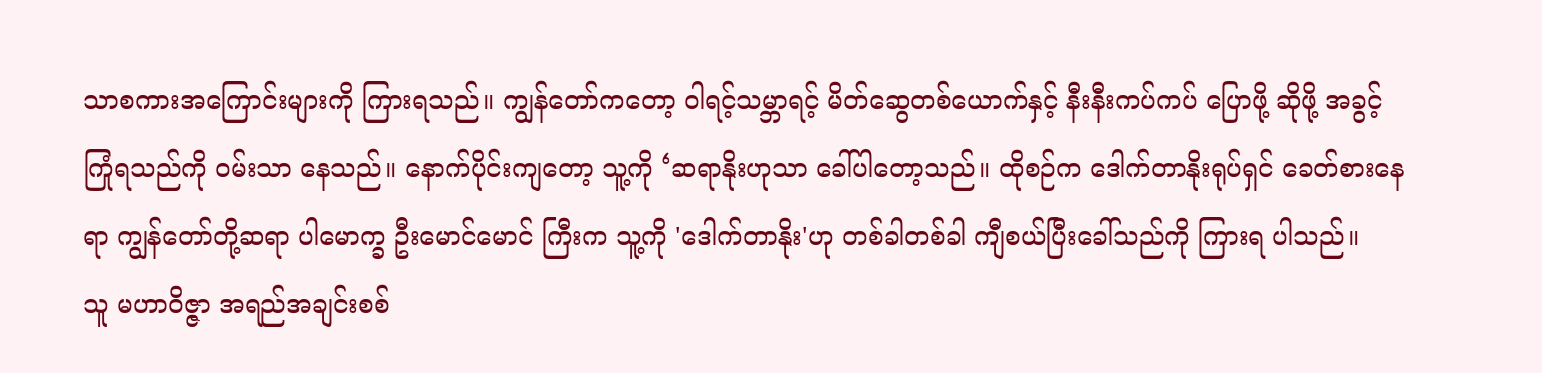သာစကားအကြောင်းများကို ကြားရသည်။ ကျွန်တော်ကတော့ ဝါရင့်သမ္ဘာရင့် မိတ်ဆွေတစ်ယောက်နှင့် နီးနီးကပ်ကပ် ပြောဖို့ ဆိုဖို့ အခွင့်ကြုံရသည်ကို ဝမ်းသာ နေသည်။ နောက်ပိုင်းကျတော့ သူ့ကို ‘ဆရာနိုးဟုသာ ခေါ်ပါတော့သည်။ ထိုစဉ်က ဒေါက်တာနိုးရုပ်ရှင် ခေတ်စားနေရာ ကျွန်တော်တို့ဆရာ ပါမောက္ခ ဦးမောင်မောင် ကြီးက သူ့ကို 'ဒေါက်တာနိုး'ဟု တစ်ခါတစ်ခါ ကျီစယ်ပြီးခေါ်သည်ကို ကြားရ ပါသည်။
သူ မဟာဝိဇ္ဇာ အရည်အချင်းစစ်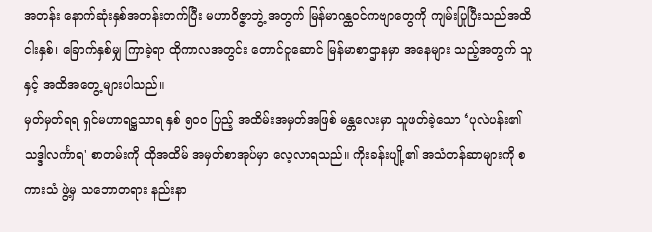အတန်း နောက်ဆုံးနှစ်အတန်းတက်ပြီး မဟာဝိဇ္ဇာဘွဲ့ အတွက် မြန်မာဂန္ထဝင်ကဗျာတွေကို ကျမ်းပြုပြီးသည်အထိ ငါးနှစ်၊ ခြောက်နှစ်မျှ ကြာခဲ့ရာ ထိုကာလအတွင်း တောင်ငူဆောင် မြန်မာစာဌာနမှာ အနေများ သည့်အတွက် သူနှင့် အထိအတွေ့ များပါသည်။
မှတ်မှတ်ရရ ရှင်မဟာရဋ္ဌသာရ နှစ် ၅၀၀ ပြည့် အထိမ်းအမှတ်အဖြစ် မန္တလေးမှာ သူဖတ်ခဲ့သော ‘ပုလဲပန်း၏သဒ္ဒါလင်္ကာရ' စာတမ်းကို ထိုအထိမ် အမှတ်စာအုပ်မှာ လေ့လာရသည်။ ကိုးခန်းပျို့၏ အသံတန်ဆာများကို စကားသံ ဖွဲ့မှ သဘောတရား နည်းနာ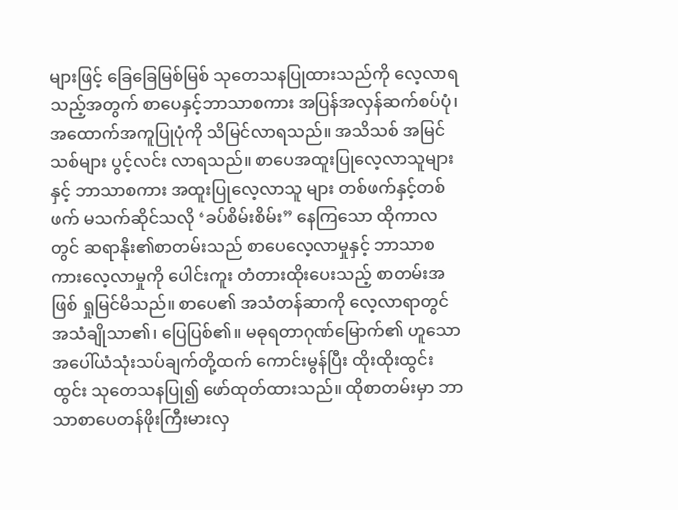များဖြင့် ခြေခြေမြစ်မြစ် သုတေသနပြုထားသည်ကို လေ့လာရသည့်အတွက် စာပေနှင့်ဘာသာစကား အပြန်အလှန်ဆက်စပ်ပုံ၊ အထောက်အကူပြုပုံကို သိမြင်လာရသည်။ အသိသစ် အမြင်သစ်များ ပွင့်လင်း လာရသည်။ စာပေအထူးပြုလေ့လာသူများနှင့် ဘာသာစကား အထူးပြုလေ့လာသူ များ တစ်ဖက်နှင့်တစ်ဖက် မသက်ဆိုင်သလို ‘ခပ်စိမ်းစိမ်း” နေကြသော ထိုကာလတွင် ဆရာနိုး၏စာတမ်းသည် စာပေလေ့လာမှုနှင့် ဘာသာစကားလေ့လာမှုကို ပေါင်းကူး တံတားထိုးပေးသည့် စာတမ်းအဖြစ် ရှုမြင်မိသည်။ စာပေ၏ အသံတန်ဆာကို လေ့လာရာတွင် အသံချိုသာ၏၊ ပြေပြစ်၏။ မဓုရတာဂုဏ်မြောက်၏ ဟူသော အပေါ်ယံသုံးသပ်ချက်တို့ထက် ကောင်းမွန်ပြီး ထိုးထိုးထွင်းထွင်း သုတေသနပြု၍ ဖော်ထုတ်ထားသည်။ ထိုစာတမ်းမှာ ဘာသာစာပေတန်ဖိုးကြီးမားလှ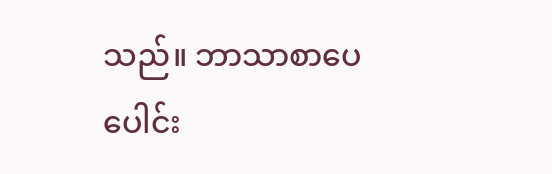သည်။ ဘာသာစာပေ ပေါင်း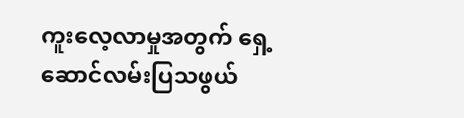ကူးလေ့လာမှုအတွက် ရှေ့ဆောင်လမ်းပြသဖွယ်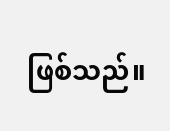ဖြစ်သည်။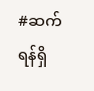#ဆက်ရန်ရှိ